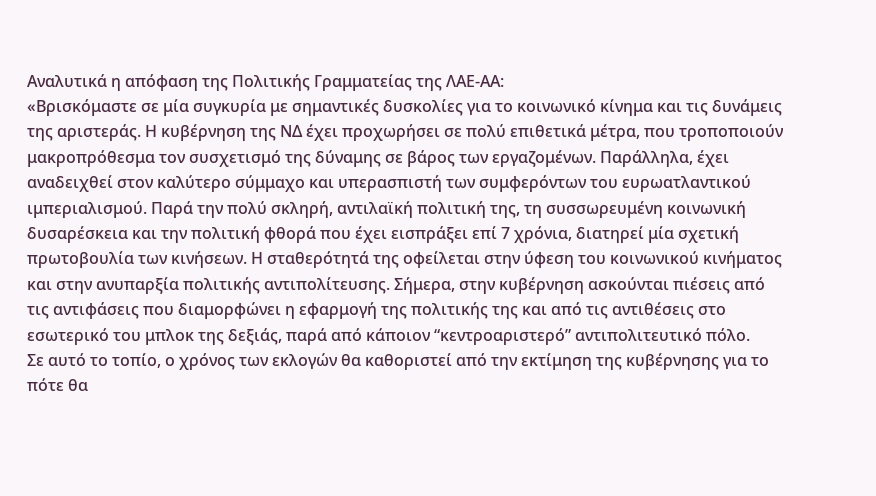Αναλυτικά η απόφαση της Πολιτικής Γραμματείας της ΛΑΕ-ΑΑ:
«Βρισκόμαστε σε μία συγκυρία με σημαντικές δυσκολίες για το κοινωνικό κίνημα και τις δυνάμεις της αριστεράς. Η κυβέρνηση της ΝΔ έχει προχωρήσει σε πολύ επιθετικά μέτρα, που τροποποιούν μακροπρόθεσμα τον συσχετισμό της δύναμης σε βάρος των εργαζομένων. Παράλληλα, έχει αναδειχθεί στον καλύτερο σύμμαχο και υπερασπιστή των συμφερόντων του ευρωατλαντικού ιμπεριαλισμού. Παρά την πολύ σκληρή, αντιλαϊκή πολιτική της, τη συσσωρευμένη κοινωνική δυσαρέσκεια και την πολιτική φθορά που έχει εισπράξει επί 7 χρόνια, διατηρεί μία σχετική πρωτοβουλία των κινήσεων. Η σταθερότητά της οφείλεται στην ύφεση του κοινωνικού κινήματος και στην ανυπαρξία πολιτικής αντιπολίτευσης. Σήμερα, στην κυβέρνηση ασκούνται πιέσεις από τις αντιφάσεις που διαμορφώνει η εφαρμογή της πολιτικής της και από τις αντιθέσεις στο εσωτερικό του μπλοκ της δεξιάς, παρά από κάποιον “κεντροαριστερό” αντιπολιτευτικό πόλο.
Σε αυτό το τοπίο, ο χρόνος των εκλογών θα καθοριστεί από την εκτίμηση της κυβέρνησης για το πότε θα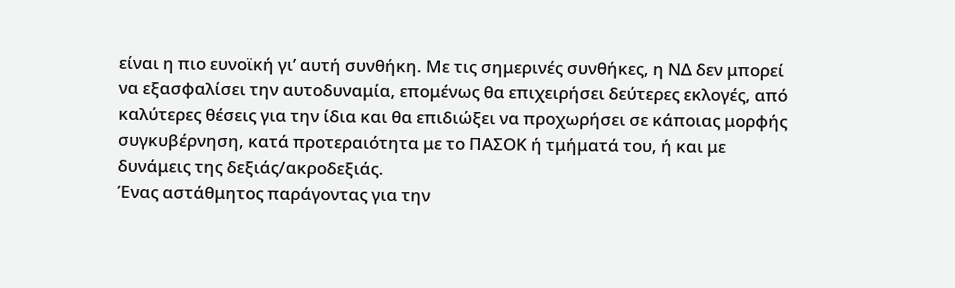είναι η πιο ευνοϊκή γι’ αυτή συνθήκη. Με τις σημερινές συνθήκες, η ΝΔ δεν μπορεί να εξασφαλίσει την αυτοδυναμία, επομένως θα επιχειρήσει δεύτερες εκλογές, από καλύτερες θέσεις για την ίδια και θα επιδιώξει να προχωρήσει σε κάποιας μορφής συγκυβέρνηση, κατά προτεραιότητα με το ΠΑΣΟΚ ή τμήματά του, ή και με δυνάμεις της δεξιάς/ακροδεξιάς.
Ένας αστάθμητος παράγοντας για την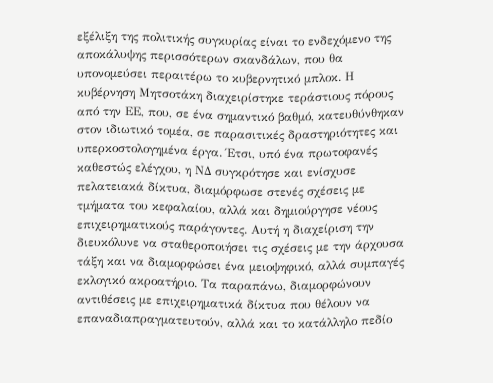εξέλιξη της πολιτικής συγκυρίας είναι το ενδεχόμενο της αποκάλυψης περισσότερων σκανδάλων, που θα υπονομεύσει περαιτέρω το κυβερνητικό μπλοκ. Η κυβέρνηση Μητσοτάκη διαχειρίστηκε τεράστιους πόρους από την ΕΕ, που, σε ένα σημαντικό βαθμό, κατευθύνθηκαν στον ιδιωτικό τομέα, σε παρασιτικές δραστηριότητες και υπερκοστολογημένα έργα. Έτσι, υπό ένα πρωτοφανές καθεστώς ελέγχου, η ΝΔ συγκρότησε και ενίσχυσε πελατειακά δίκτυα, διαμόρφωσε στενές σχέσεις με τμήματα του κεφαλαίου, αλλά και δημιούργησε νέους επιχειρηματικούς παράγοντες. Αυτή η διαχείριση την διευκόλυνε να σταθεροποιήσει τις σχέσεις με την άρχουσα τάξη και να διαμορφώσει ένα μειοψηφικό, αλλά συμπαγές εκλογικό ακροατήριο. Τα παραπάνω, διαμορφώνουν αντιθέσεις με επιχειρηματικά δίκτυα που θέλουν να επαναδιαπραγματευτούν, αλλά και το κατάλληλο πεδίο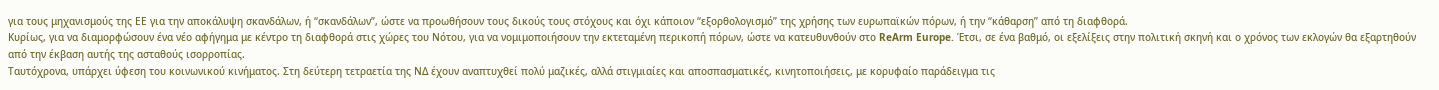για τους μηχανισμούς της ΕΕ για την αποκάλυψη σκανδάλων, ή “σκανδάλων”, ώστε να προωθήσουν τους δικούς τους στόχους και όχι κάποιον “εξορθολογισμό” της χρήσης των ευρωπαϊκών πόρων, ή την “κάθαρση” από τη διαφθορά.
Κυρίως, για να διαμορφώσουν ένα νέο αφήγημα με κέντρο τη διαφθορά στις χώρες του Νότου, για να νομιμοποιήσουν την εκτεταμένη περικοπή πόρων, ώστε να κατευθυνθούν στο ReArm Europe. Έτσι, σε ένα βαθμό, οι εξελίξεις στην πολιτική σκηνή και ο χρόνος των εκλογών θα εξαρτηθούν από την έκβαση αυτής της ασταθούς ισορροπίας.
Ταυτόχρονα, υπάρχει ύφεση του κοινωνικού κινήματος. Στη δεύτερη τετραετία της ΝΔ έχουν αναπτυχθεί πολύ μαζικές, αλλά στιγμιαίες και αποσπασματικές, κινητοποιήσεις, με κορυφαίο παράδειγμα τις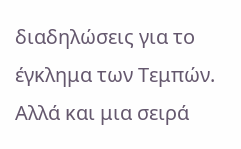διαδηλώσεις για το έγκλημα των Τεμπών. Αλλά και μια σειρά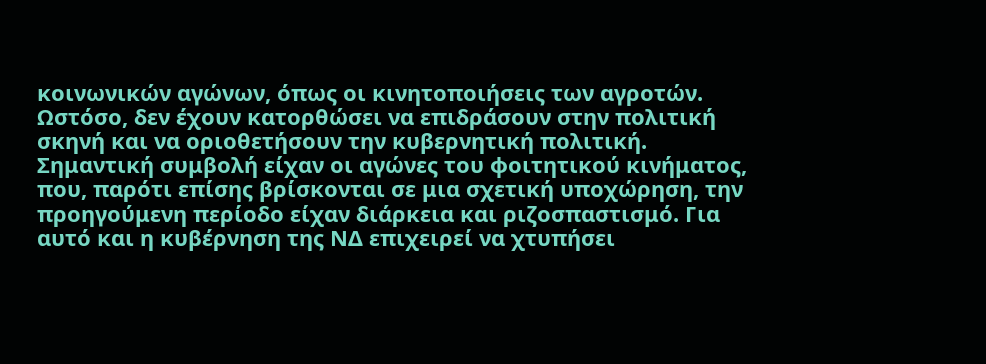κοινωνικών αγώνων, όπως οι κινητοποιήσεις των αγροτών. Ωστόσο, δεν έχουν κατορθώσει να επιδράσουν στην πολιτική σκηνή και να οριοθετήσουν την κυβερνητική πολιτική. Σημαντική συμβολή είχαν οι αγώνες του φοιτητικού κινήματος, που, παρότι επίσης βρίσκονται σε μια σχετική υποχώρηση, την προηγούμενη περίοδο είχαν διάρκεια και ριζοσπαστισμό. Για αυτό και η κυβέρνηση της ΝΔ επιχειρεί να χτυπήσει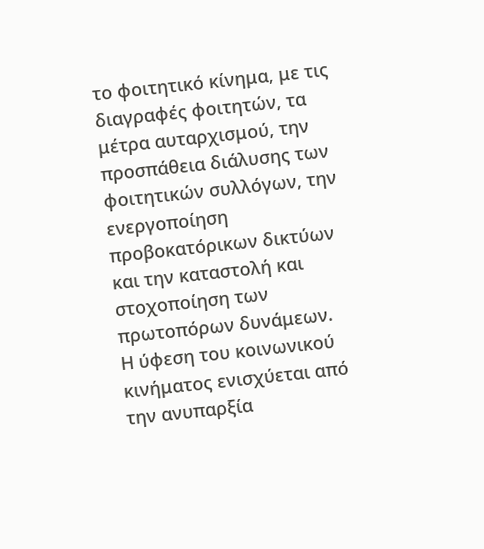το φοιτητικό κίνημα, με τις διαγραφές φοιτητών, τα μέτρα αυταρχισμού, την προσπάθεια διάλυσης των φοιτητικών συλλόγων, την ενεργοποίηση προβοκατόρικων δικτύων και την καταστολή και στοχοποίηση των πρωτοπόρων δυνάμεων.
Η ύφεση του κοινωνικού κινήματος ενισχύεται από την ανυπαρξία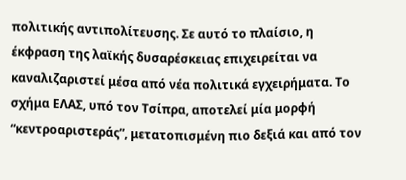πολιτικής αντιπολίτευσης. Σε αυτό το πλαίσιο, η έκφραση της λαϊκής δυσαρέσκειας επιχειρείται να καναλιζαριστεί μέσα από νέα πολιτικά εγχειρήματα. Το σχήμα ΕΛΑΣ, υπό τον Τσίπρα, αποτελεί μία μορφή “κεντροαριστεράς”, μετατοπισμένη πιο δεξιά και από τον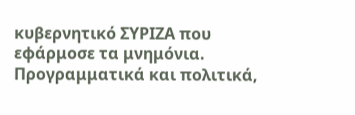κυβερνητικό ΣΥΡΙΖΑ που εφάρμοσε τα μνημόνια. Προγραμματικά και πολιτικά,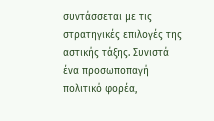συντάσσεται με τις στρατηγικές επιλογές της αστικής τάξης. Συνιστά ένα προσωποπαγή πολιτικό φορέα,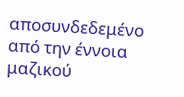αποσυνδεδεμένο από την έννοια μαζικού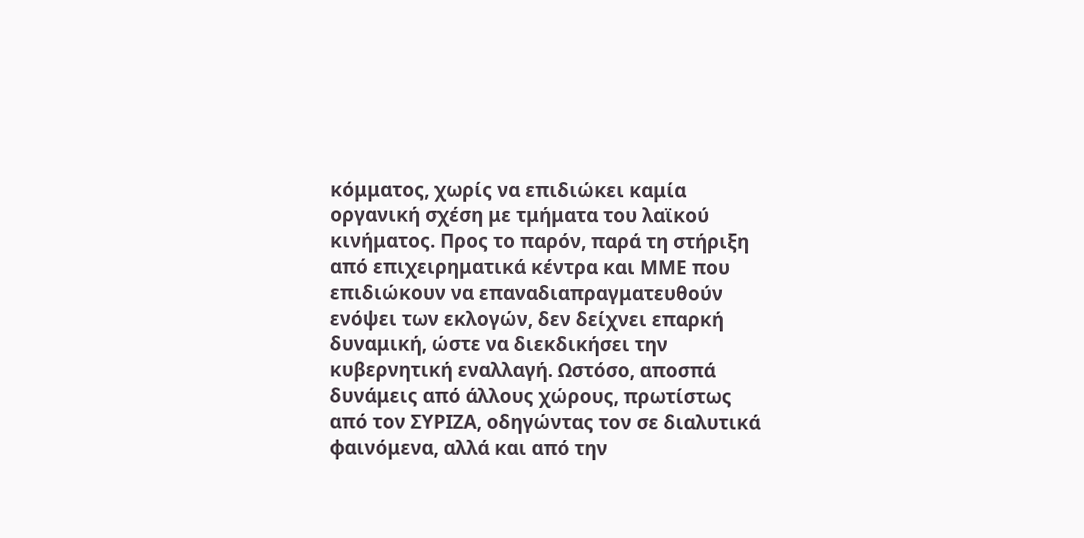κόμματος, χωρίς να επιδιώκει καμία οργανική σχέση με τμήματα του λαϊκού κινήματος. Προς το παρόν, παρά τη στήριξη από επιχειρηματικά κέντρα και ΜΜΕ που επιδιώκουν να επαναδιαπραγματευθούν ενόψει των εκλογών, δεν δείχνει επαρκή δυναμική, ώστε να διεκδικήσει την κυβερνητική εναλλαγή. Ωστόσο, αποσπά δυνάμεις από άλλους χώρους, πρωτίστως από τον ΣΥΡΙΖΑ, οδηγώντας τον σε διαλυτικά φαινόμενα, αλλά και από την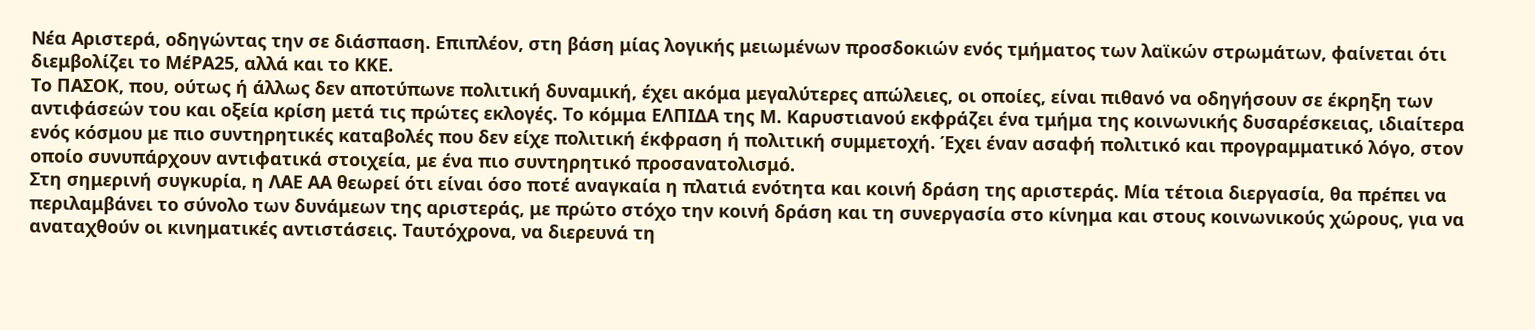Νέα Αριστερά, οδηγώντας την σε διάσπαση. Επιπλέον, στη βάση μίας λογικής μειωμένων προσδοκιών ενός τμήματος των λαϊκών στρωμάτων, φαίνεται ότι διεμβολίζει το ΜέΡΑ25, αλλά και το ΚΚΕ.
Το ΠΑΣΟΚ, που, ούτως ή άλλως δεν αποτύπωνε πολιτική δυναμική, έχει ακόμα μεγαλύτερες απώλειες, οι οποίες, είναι πιθανό να οδηγήσουν σε έκρηξη των αντιφάσεών του και οξεία κρίση μετά τις πρώτες εκλογές. Το κόμμα ΕΛΠΙΔΑ της Μ. Καρυστιανού εκφράζει ένα τμήμα της κοινωνικής δυσαρέσκειας, ιδιαίτερα ενός κόσμου με πιο συντηρητικές καταβολές που δεν είχε πολιτική έκφραση ή πολιτική συμμετοχή. Έχει έναν ασαφή πολιτικό και προγραμματικό λόγο, στον οποίο συνυπάρχουν αντιφατικά στοιχεία, με ένα πιο συντηρητικό προσανατολισμό.
Στη σημερινή συγκυρία, η ΛΑΕ ΑΑ θεωρεί ότι είναι όσο ποτέ αναγκαία η πλατιά ενότητα και κοινή δράση της αριστεράς. Μία τέτοια διεργασία, θα πρέπει να περιλαμβάνει το σύνολο των δυνάμεων της αριστεράς, με πρώτο στόχο την κοινή δράση και τη συνεργασία στο κίνημα και στους κοινωνικούς χώρους, για να αναταχθούν οι κινηματικές αντιστάσεις. Ταυτόχρονα, να διερευνά τη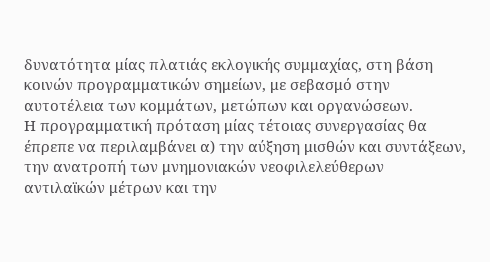δυνατότητα μίας πλατιάς εκλογικής συμμαχίας, στη βάση κοινών προγραμματικών σημείων, με σεβασμό στην αυτοτέλεια των κομμάτων, μετώπων και οργανώσεων.
Η προγραμματική πρόταση μίας τέτοιας συνεργασίας θα έπρεπε να περιλαμβάνει α) την αύξηση μισθών και συντάξεων, την ανατροπή των μνημονιακών νεοφιλελεύθερων αντιλαϊκών μέτρων και την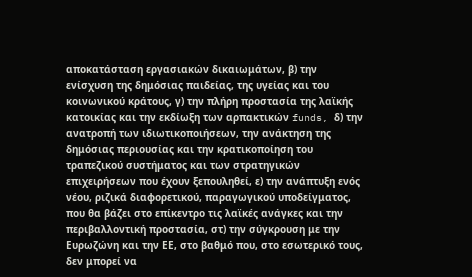αποκατάσταση εργασιακών δικαιωμάτων, β) την ενίσχυση της δημόσιας παιδείας, της υγείας και του κοινωνικού κράτους, γ) την πλήρη προστασία της λαϊκής κατοικίας και την εκδίωξη των αρπακτικών funds, δ) την ανατροπή των ιδιωτικοποιήσεων, την ανάκτηση της δημόσιας περιουσίας και την κρατικοποίηση του τραπεζικού συστήματος και των στρατηγικών επιχειρήσεων που έχουν ξεπουληθεί, ε) την ανάπτυξη ενός νέου, ριζικά διαφορετικού, παραγωγικού υποδείγματος, που θα βάζει στο επίκεντρο τις λαϊκές ανάγκες και την περιβαλλοντική προστασία, στ) την σύγκρουση με την Ευρωζώνη και την ΕΕ, στο βαθμό που, στο εσωτερικό τους, δεν μπορεί να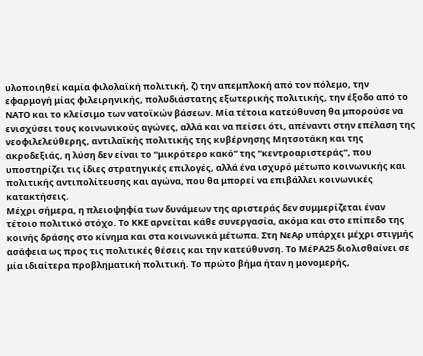υλοποιηθεί καμία φιλολαϊκή πολιτική, ζ) την απεμπλοκή από τον πόλεμο, την εφαρμογή μίας φιλειρηνικής, πολυδιάστατης εξωτερικής πολιτικής, την έξοδο από το ΝΑΤΟ και το κλείσιμο των νατοϊκών βάσεων. Μία τέτοια κατεύθυνση θα μπορούσε να ενισχύσει τους κοινωνικούς αγώνες, αλλά και να πείσει ότι, απέναντι στην επέλαση της νεοφιλελεύθερης, αντιλαϊκής πολιτικής της κυβέρνησης Μητσοτάκη και της ακροδεξιάς, η λύση δεν είναι το “μικρότερο κακό” της “κεντροαριστεράς”, που υποστηρίζει τις ίδιες στρατηγικές επιλογές, αλλά ένα ισχυρό μέτωπο κοινωνικής και πολιτικής αντιπολίτευσης και αγώνα, που θα μπορεί να επιβάλλει κοινωνικές κατακτήσεις.
Μέχρι σήμερα, η πλειοψηφία των δυνάμεων της αριστεράς δεν συμμερίζεται έναν τέτοιο πολιτικό στόχο. Το ΚΚΕ αρνείται κάθε συνεργασία, ακόμα και στο επίπεδο της κοινής δράσης στο κίνημα και στα κοινωνικά μέτωπα. Στη ΝεΑρ υπάρχει μέχρι στιγμής ασάφεια ως προς τις πολιτικές θέσεις και την κατεύθυνση. Το ΜέΡΑ25 διολισθαίνει σε μία ιδιαίτερα προβληματική πολιτική. Το πρώτο βήμα ήταν η μονομερής,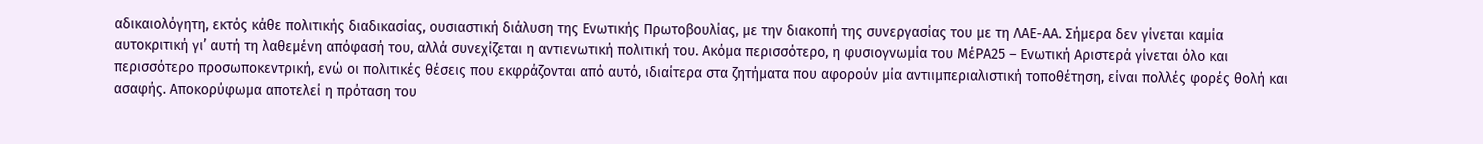αδικαιολόγητη, εκτός κάθε πολιτικής διαδικασίας, ουσιαστική διάλυση της Ενωτικής Πρωτοβουλίας, με την διακοπή της συνεργασίας του με τη ΛΑΕ-ΑΑ. Σήμερα δεν γίνεται καμία αυτοκριτική γι’ αυτή τη λαθεμένη απόφασή του, αλλά συνεχίζεται η αντιενωτική πολιτική του. Ακόμα περισσότερο, η φυσιογνωμία του ΜέΡΑ25 – Ενωτική Αριστερά γίνεται όλο και περισσότερο προσωποκεντρική, ενώ οι πολιτικές θέσεις που εκφράζονται από αυτό, ιδιαίτερα στα ζητήματα που αφορούν μία αντιιμπεριαλιστική τοποθέτηση, είναι πολλές φορές θολή και ασαφής. Αποκορύφωμα αποτελεί η πρόταση του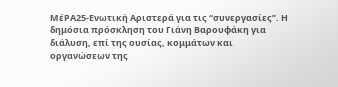ΜέΡΑ25-Ενωτική Αριστερά για τις “συνεργασίες”. Η δημόσια πρόσκληση του Γιάνη Βαρουφάκη για διάλυση, επί της ουσίας, κομμάτων και οργανώσεων της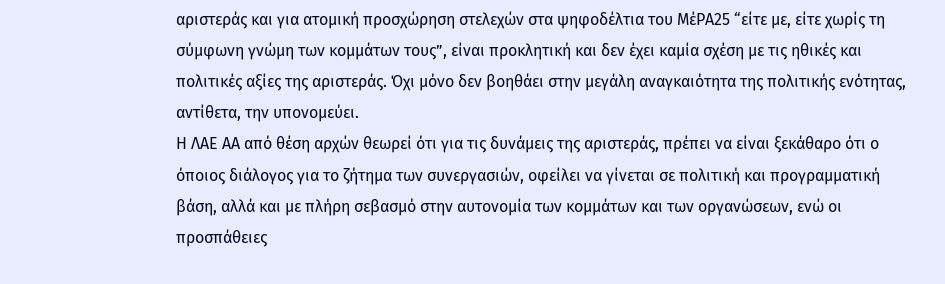αριστεράς και για ατομική προσχώρηση στελεχών στα ψηφοδέλτια του ΜέΡΑ25 “είτε με, είτε χωρίς τη σύμφωνη γνώμη των κομμάτων τους”, είναι προκλητική και δεν έχει καμία σχέση με τις ηθικές και πολιτικές αξίες της αριστεράς. Όχι μόνο δεν βοηθάει στην μεγάλη αναγκαιότητα της πολιτικής ενότητας, αντίθετα, την υπονομεύει.
Η ΛΑΕ ΑΑ από θέση αρχών θεωρεί ότι για τις δυνάμεις της αριστεράς, πρέπει να είναι ξεκάθαρο ότι ο όποιος διάλογος για το ζήτημα των συνεργασιών, οφείλει να γίνεται σε πολιτική και προγραμματική βάση, αλλά και με πλήρη σεβασμό στην αυτονομία των κομμάτων και των οργανώσεων, ενώ οι προσπάθειες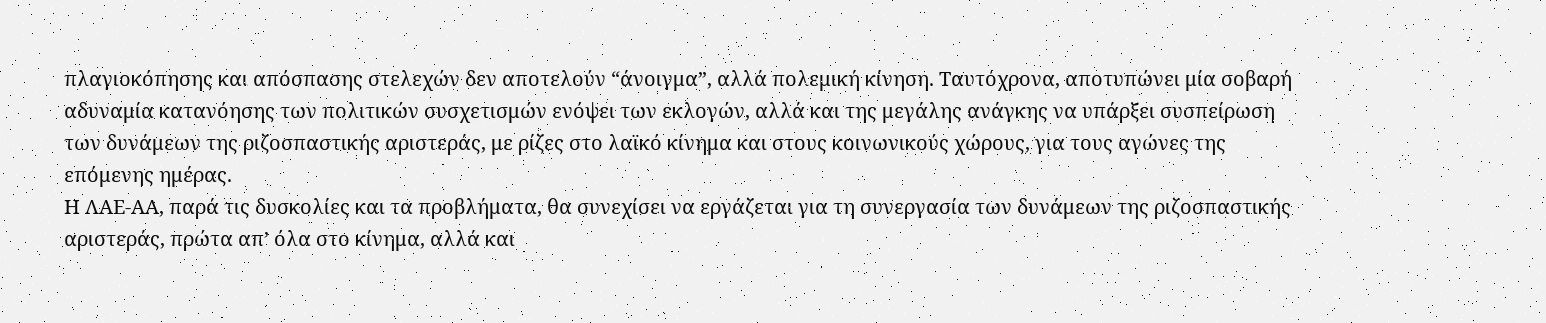πλαγιοκόπησης και απόσπασης στελεχών δεν αποτελούν “άνοιγμα”, αλλά πολεμική κίνηση. Ταυτόχρονα, αποτυπώνει μία σοβαρή αδυναμία κατανόησης των πολιτικών συσχετισμών ενόψει των εκλογών, αλλά και της μεγάλης ανάγκης να υπάρξει συσπείρωση των δυνάμεων της ριζοσπαστικής αριστεράς, με ρίζες στο λαϊκό κίνημα και στους κοινωνικούς χώρους, για τους αγώνες της επόμενης ημέρας.
Η ΛΑΕ-ΑΑ, παρά τις δυσκολίες και τα προβλήματα, θα συνεχίσει να εργάζεται για τη συνεργασία των δυνάμεων της ριζοσπαστικής αριστεράς, πρώτα απ’ όλα στο κίνημα, αλλά και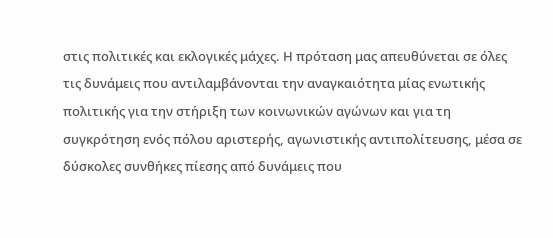στις πολιτικές και εκλογικές μάχες. Η πρόταση μας απευθύνεται σε όλες τις δυνάμεις που αντιλαμβάνονται την αναγκαιότητα μίας ενωτικής πολιτικής για την στήριξη των κοινωνικών αγώνων και για τη συγκρότηση ενός πόλου αριστερής, αγωνιστικής αντιπολίτευσης, μέσα σε δύσκολες συνθήκες πίεσης από δυνάμεις που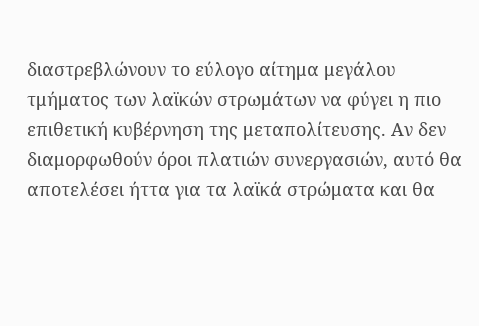διαστρεβλώνουν το εύλογο αίτημα μεγάλου τμήματος των λαϊκών στρωμάτων να φύγει η πιο επιθετική κυβέρνηση της μεταπολίτευσης. Αν δεν διαμορφωθούν όροι πλατιών συνεργασιών, αυτό θα αποτελέσει ήττα για τα λαϊκά στρώματα και θα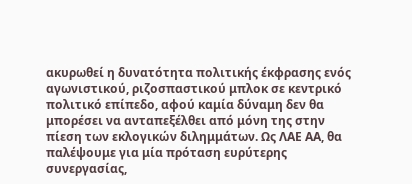ακυρωθεί η δυνατότητα πολιτικής έκφρασης ενός αγωνιστικού, ριζοσπαστικού μπλοκ σε κεντρικό πολιτικό επίπεδο, αφού καμία δύναμη δεν θα μπορέσει να ανταπεξέλθει από μόνη της στην πίεση των εκλογικών διλημμάτων. Ως ΛΑΕ ΑΑ, θα παλέψουμε για μία πρόταση ευρύτερης συνεργασίας,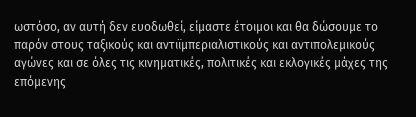ωστόσο, αν αυτή δεν ευοδωθεί, είμαστε έτοιμοι και θα δώσουμε το παρόν στους ταξικούς και αντιϊμπεριαλιστικούς και αντιπολεμικούς αγώνες και σε όλες τις κινηματικές, πολιτικές και εκλογικές μάχες της επόμενης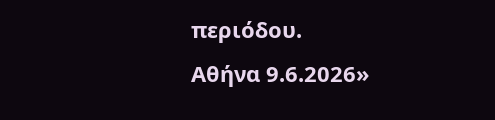περιόδου.
Αθήνα 9.6.2026»